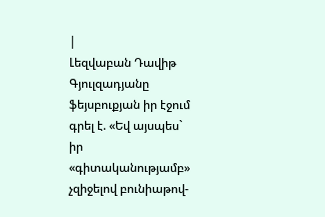|
Լեզվաբան Դավիթ Գյուլզադյանը ֆեյսբուքյան իր էջում գրել է. «Եվ այսպես` իր «գիտականությամբ» չզիջելով բունիաթով-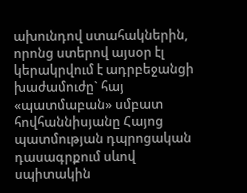ախունդով ստահակներին, որոնց ստերով այսօր էլ կերակրվում է ադրբեջանցի խաժամուժը` հայ «պատմաբան» սմբատ հովհաննիսյանը Հայոց պատմության դպրոցական դասագրքում սևով սպիտակին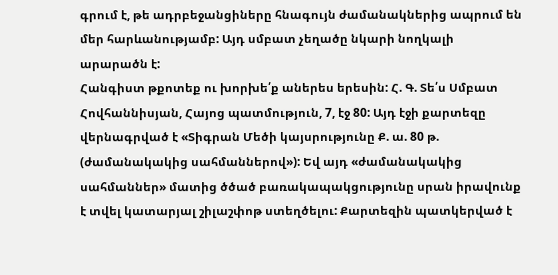գրում է, թե ադրբեջանցիները հնագույն ժամանակներից ապրում են մեր հարևանությամբ: Այդ սմբատ չեղածը նկարի նողկալի արարածն է:
Հանգիստ թքոտեք ու խորխե՛ք աներես երեսին: Հ. Գ. Տե՛ս Սմբատ Հովհաննիսյան, Հայոց պատմություն, 7, էջ 80: Այդ էջի քարտեզը վերնագրված է «Տիգրան Մեծի կայսրությունը Ք. ա. 80 թ. (ժամանակակից սահմաններով»): Եվ այդ «ժամանակակից սահմաններ» մատից ծծած բառակապակցությունը սրան իրավունք է տվել կատարյալ շիլաշփոթ ստեղծելու: Քարտեզին պատկերված է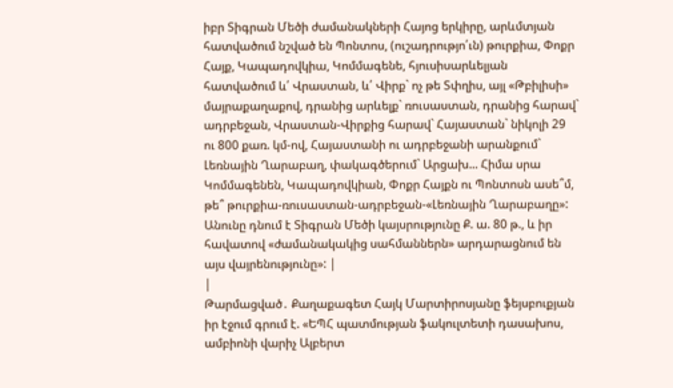իբր Տիգրան Մեծի ժամանակների Հայոց երկիրը, արևմտյան հատվածում նշված են Պոնտոս, (ուշադրությո՛ւն) թուրքիա, Փոքր Հայք, Կապադովկիա, Կոմմագենե, հյուսիսարևելյան հատվածում և՛ Վրաստան, և՛ Վիրք` ոչ թե Տփղիս, այլ «Թբիլիսի» մայրաքաղաքով, դրանից արևելք` ռուսաստան, դրանից հարավ` ադրբեջան, Վրաստան-Վիրքից հարավ` Հայաստան` նիկոլի 29 ու 800 քառ. կմ-ով, Հայաստանի ու ադրբեջանի արանքում` Լեռնային Ղարաբաղ, փակագծերում` Արցախ... Հիմա սրա Կոմմագենեն, Կապադովկիան, Փոքր Հայքն ու Պոնտոսն ասե՞մ, թե՞ թուրքիա-ռուսաստան-ադրբեջան-«Լեռնային Ղարաբաղը»: Անունը դնում է Տիգրան Մեծի կայսրությունը Ք. ա. 80 թ., և իր հավատով «ժամանակակից սահմաններն» արդարացնում են այս վայրենությունը»: |
|
Թարմացված․ Քաղաքագետ Հայկ Մարտիրոսյանը ֆեյսբուքյան իր էջում գրում է. «ԵՊՀ պատմության ֆակուլտետի դասախոս, ամբիոնի վարիչ Ալբերտ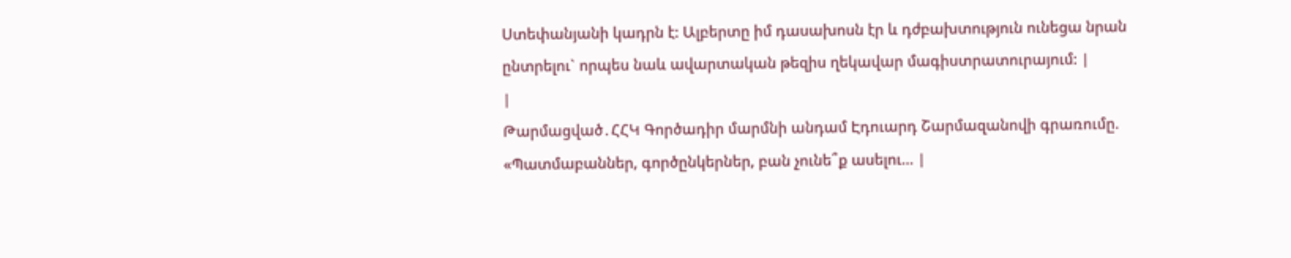Ստեփանյանի կադրն է: Ալբերտը իմ դասախոսն էր և դժբախտություն ունեցա նրան ընտրելու` որպես նաև ավարտական թեզիս ղեկավար մագիստրատուրայում: |
|
Թարմացված․ՀՀԿ Գործադիր մարմնի անդամ Էդուարդ Շարմազանովի գրառումը. «Պատմաբաններ, գործընկերներ, բան չունե՞ք ասելու… |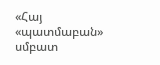«Հայ «պատմաբան» սմբատ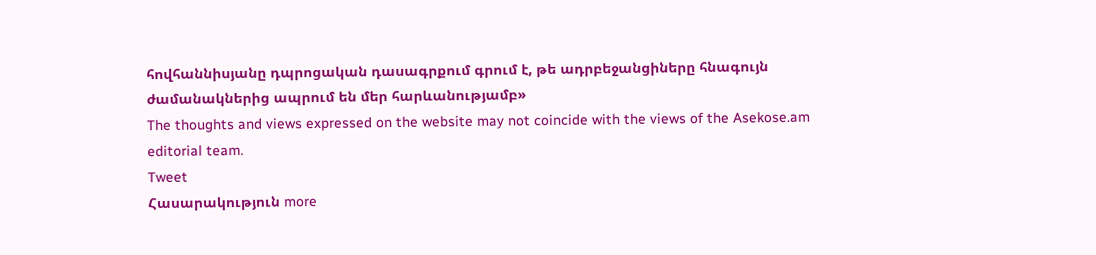հովհաննիսյանը դպրոցական դասագրքում գրում է, թե ադրբեջանցիները հնագույն ժամանակներից ապրում են մեր հարևանությամբ»
The thoughts and views expressed on the website may not coincide with the views of the Asekose.am editorial team.
Tweet
Հասարակություն more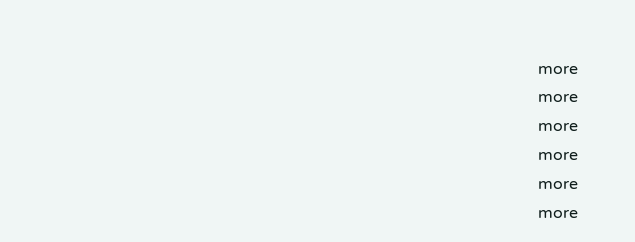more
more
more
more
more
more